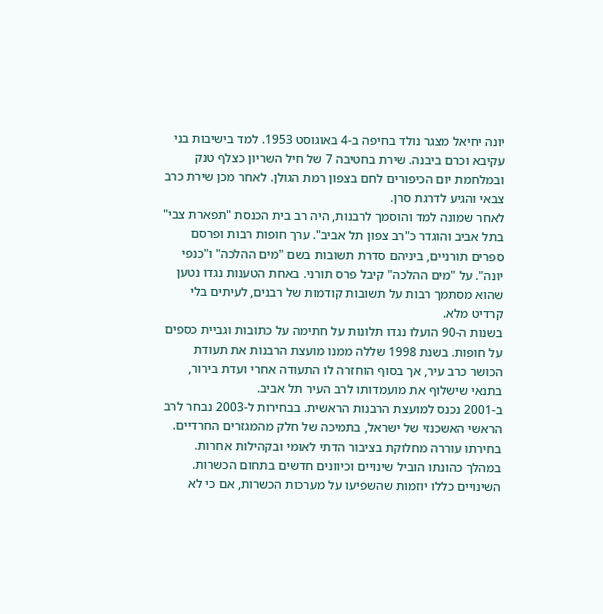יונה יחיאל מצגר נולד בחיפה ב-4 באוגוסט 1953. למד בישיבות בני עקיבא וכרם ביבנה. שירת בחטיבה 7 של חיל השריון כצלף טנק ובמלחמת יום הכיפורים לחם בצפון רמת הגולן. לאחר מכן שירת כרב צבאי והגיע לדרגת סרן.
לאחר שמונה למד והוסמך לרבנות, היה רב בית הכנסת "תפארת צבי" בתל אביב והוגדר כ"רב צפון תל אביב". ערך חופות רבות ופרסם ספרים תורניים, ביניהם סדרת תשובות בשם "מים ההלכה" ו"כנפי יונה". על "מים ההלכה" קיבל פרס תורני. באחת הטענות נגדו נטען שהוא מסתמך רבות על תשובות קודמות של רבנים, לעיתים בלי קרדיט מלא.
בשנות ה-90 הועלו נגדו תלונות על חתימה על כתובות וגביית כספים על חופות. בשנת 1998 שללה ממנו מועצת הרבנות את תעודת הכושר כרב עיר, אך בסוף הוחזרה לו התעודה אחרי ועדת בירור, בתנאי שישלוף את מועמדותו לרב העיר תל אביב.
ב-2001 נכנס למועצת הרבנות הראשית. בבחירות ל-2003 נבחר לרב הראשי האשכנזי של ישראל, בתמיכה של חלק מהמגזרים החרדיים. בחירתו עוררה מחלוקת בציבור הדתי לאומי ובקהילות אחרות.
במהלך כהונתו הוביל שינויים וכיוונים חדשים בתחום הכשרות. השינויים כללו יוזמות שהשפיעו על מערכות הכשרות, אם כי לא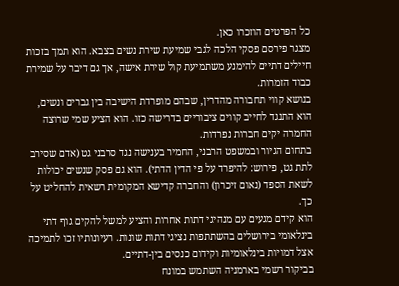כל הפרטים הוזכרו כאן.
מצגר פירסם פסקי הלכה לגבי שמיעת שירת נשים בצבא. הוא תמך בזכות חיילים דתיים להימנע משתמיעת קול שירת אישה, אך גם דיבר על שמירת כבוד הזמרות.
בנושא קווי תחבורה מהדרין, שבהם מופרדת הישיבה בין גברים ונשים, הוא התנגד לחייב קווים ציבוריים בדרישה כזו. הוא הציע שמי שרוצה החמרה יקים חברות נפרדות.
בתחום הגיור ובמשפט הרבני, החמיר בענישה נגד סרבני גט (אדם שסירב לתת גט, פירוש: להיפרד על פי הדין הדתי). הוא גם פסק שנשים יכולות לשאת הספד (נאום זיכרון) והחברה קדישא המקומית רשאית להחליט על כך.
הוא קידם מגעים עם מנהיגי דתות אחרות והציע למשל להקים גוף דתי בינלאומי בירושלים בהשתתפות נציגי דתות שונות. רעיונותיו זכו לתמיכה אצל דמויות בינלאומיות וקידום כנסים בין-דתיים.
בביקור רשמי בארמניה השתמש במונח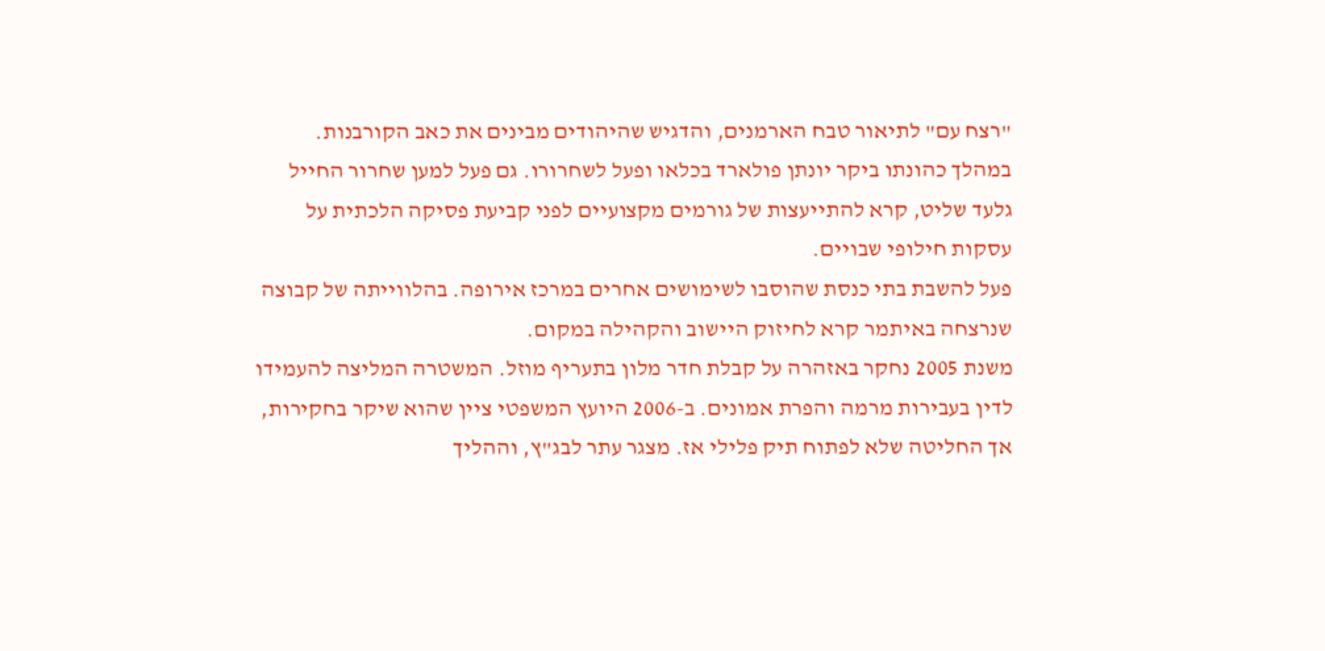"רצח עם" לתיאור טבח הארמנים, והדגיש שהיהודים מבינים את כאב הקורבנות.
במהלך כהונתו ביקר יונתן פולארד בכלאו ופעל לשחרורו. גם פעל למען שחרור החייל גלעד שליט, קרא להתייעצות של גורמים מקצועיים לפני קביעת פסיקה הלכתית על עסקות חילופי שבויים.
פעל להשבת בתי כנסת שהוסבו לשימושים אחרים במרכז אירופה. בהלווייתה של קבוצה שנרצחה באיתמר קרא לחיזוק היישוב והקהילה במקום.
משנת 2005 נחקר באזהרה על קבלת חדר מלון בתעריף מוזל. המשטרה המליצה להעמידו לדין בעבירות מרמה והפרת אמונים. ב-2006 היועץ המשפטי ציין שהוא שיקר בחקירות, אך החליטה שלא לפתוח תיק פלילי אז. מצגר עתר לבג"ץ, וההליך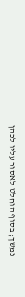נמשך; בסוף הוחלט לאסור עליו לכהן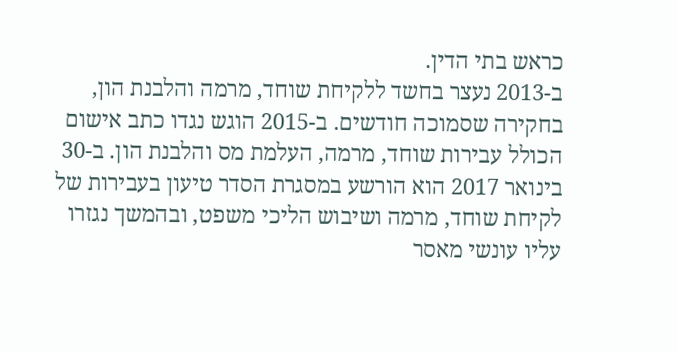כראש בתי הדין.
ב-2013 נעצר בחשד ללקיחת שוחד, מרמה והלבנת הון, בחקירה שסמוכה חודשים. ב-2015 הוגש נגדו כתב אישום הכולל עבירות שוחד, מרמה, העלמת מס והלבנת הון. ב-30 בינואר 2017 הוא הורשע במסגרת הסדר טיעון בעבירות של לקיחת שוחד, מרמה ושיבוש הליכי משפט, ובהמשך נגזרו עליו עונשי מאסר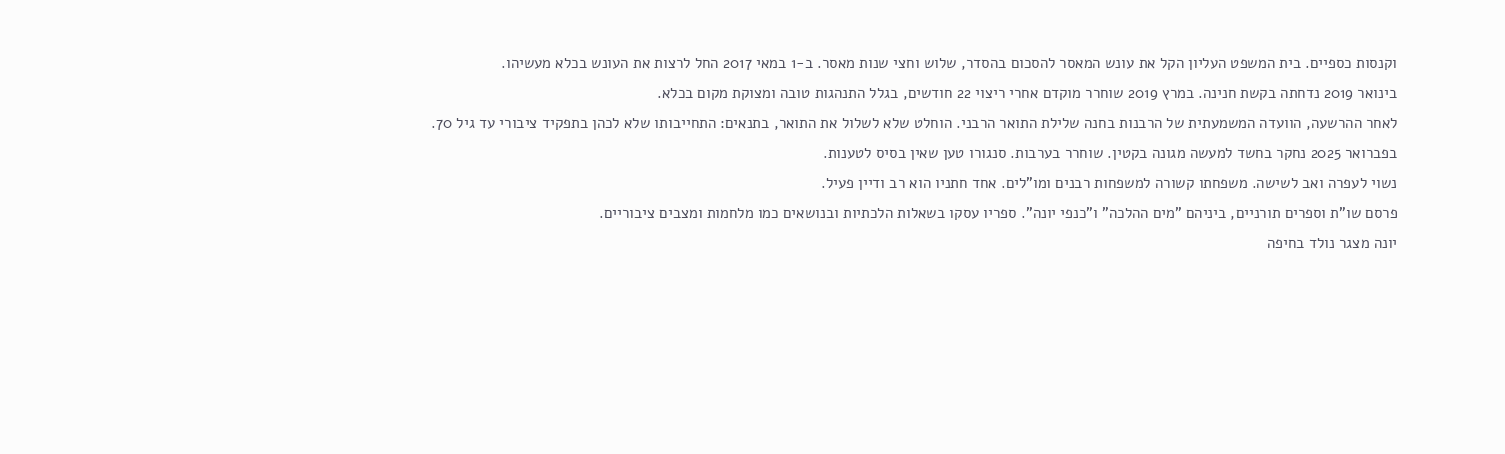וקנסות כספיים. בית המשפט העליון הקל את עונש המאסר להסכום בהסדר, שלוש וחצי שנות מאסר. ב-1 במאי 2017 החל לרצות את העונש בכלא מעשיהו.
בינואר 2019 נדחתה בקשת חנינה. במרץ 2019 שוחרר מוקדם אחרי ריצוי 22 חודשים, בגלל התנהגות טובה ומצוקת מקום בכלא.
לאחר ההרשעה, הוועדה המשמעתית של הרבנות בחנה שלילת התואר הרבני. הוחלט שלא לשלול את התואר, בתנאים: התחייבותו שלא לכהן בתפקיד ציבורי עד גיל 70.
בפברואר 2025 נחקר בחשד למעשה מגונה בקטין. שוחרר בערבות. סנגורו טען שאין בסיס לטענות.
נשוי לעפרה ואב לשישה. משפחתו קשורה למשפחות רבנים ומו"לים. אחד חתניו הוא רב ודיין פעיל.
פרסם שו"ת וספרים תורניים, ביניהם "מים ההלכה" ו"כנפי יונה". ספריו עסקו בשאלות הלכתיות ובנושאים כמו מלחמות ומצבים ציבוריים.
יונה מצגר נולד בחיפה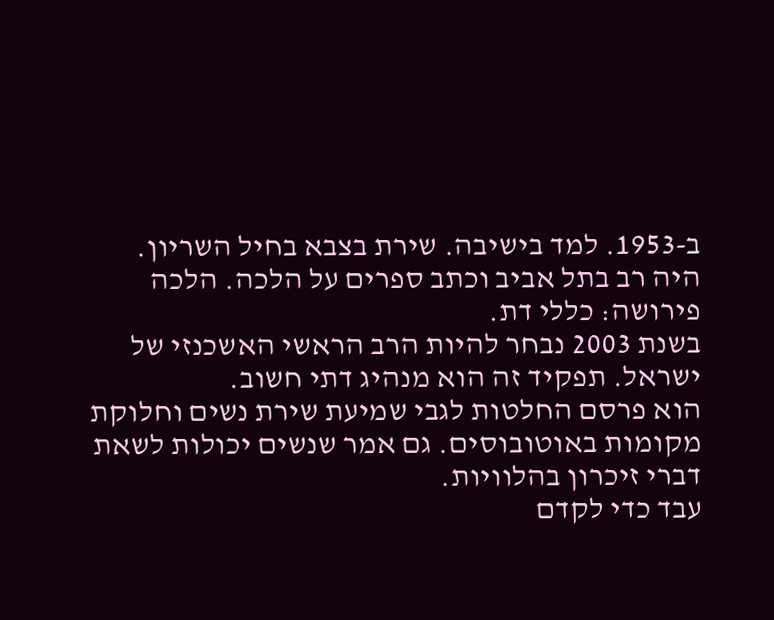ב-1953. למד בישיבה. שירת בצבא בחיל השריון.
היה רב בתל אביב וכתב ספרים על הלכה. הלכה פירושה: כללי דת.
בשנת 2003 נבחר להיות הרב הראשי האשכנזי של ישראל. תפקיד זה הוא מנהיג דתי חשוב.
הוא פרסם החלטות לגבי שמיעת שירת נשים וחלוקת מקומות באוטובוסים. גם אמר שנשים יכולות לשאת דברי זיכרון בהלוויות.
עבד כדי לקדם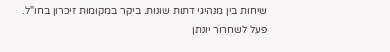שיחות בין מנהיגי דתות שונות. ביקר במקומות זיכרון בחו"ל.
פעל לשחרור יונתן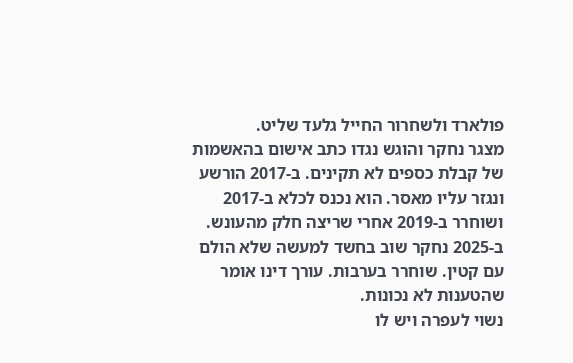פולארד ולשחרור החייל גלעד שליט.
מצגר נחקר והוגש נגדו כתב אישום בהאשמות של קבלת כספים לא תקינים. ב-2017 הורשע ונגזר עליו מאסר. הוא נכנס לכלא ב-2017 ושוחרר ב-2019 אחרי שריצה חלק מהעונש.
ב-2025 נחקר שוב בחשד למעשה שלא הולם עם קטין. שוחרר בערבות. עורך דינו אומר שהטענות לא נכונות.
נשוי לעפרה ויש לו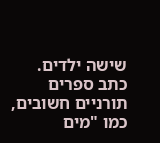שישה ילדים.
כתב ספרים תורניים חשובים, כמו "מים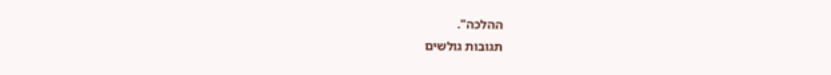ההלכה".
תגובות גולשים